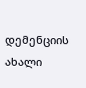დემენციის ახალი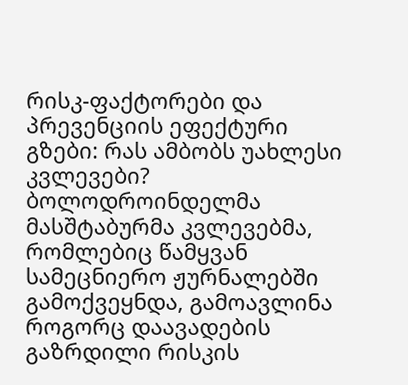რისკ-ფაქტორები და პრევენციის ეფექტური გზები: რას ამბობს უახლესი კვლევები?
ბოლოდროინდელმა მასშტაბურმა კვლევებმა, რომლებიც წამყვან სამეცნიერო ჟურნალებში გამოქვეყნდა, გამოავლინა როგორც დაავადების გაზრდილი რისკის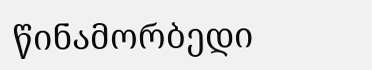წინამორბედი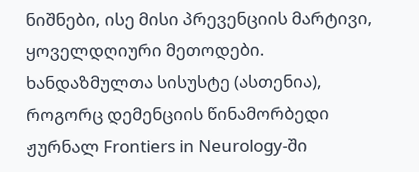ნიშნები, ისე მისი პრევენციის მარტივი, ყოველდღიური მეთოდები.
ხანდაზმულთა სისუსტე (ასთენია), როგორც დემენციის წინამორბედი
ჟურნალ Frontiers in Neurology-ში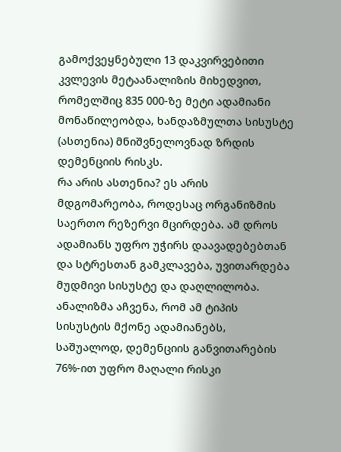გამოქვეყნებული 13 დაკვირვებითი კვლევის მეტაანალიზის მიხედვით, რომელშიც 835 000-ზე მეტი ადამიანი მონაწილეობდა, ხანდაზმულთა სისუსტე (ასთენია) მნიშვნელოვნად ზრდის დემენციის რისკს.
რა არის ასთენია? ეს არის მდგომარეობა, როდესაც ორგანიზმის საერთო რეზერვი მცირდება. ამ დროს ადამიანს უფრო უჭირს დაავადებებთან და სტრესთან გამკლავება, უვითარდება მუდმივი სისუსტე და დაღლილობა.
ანალიზმა აჩვენა, რომ ამ ტიპის სისუსტის მქონე ადამიანებს, საშუალოდ, დემენციის განვითარების 76%-ით უფრო მაღალი რისკი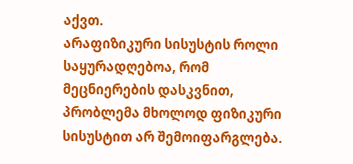აქვთ.
არაფიზიკური სისუსტის როლი
საყურადღებოა, რომ მეცნიერების დასკვნით, პრობლემა მხოლოდ ფიზიკური სისუსტით არ შემოიფარგლება.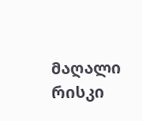მაღალი რისკი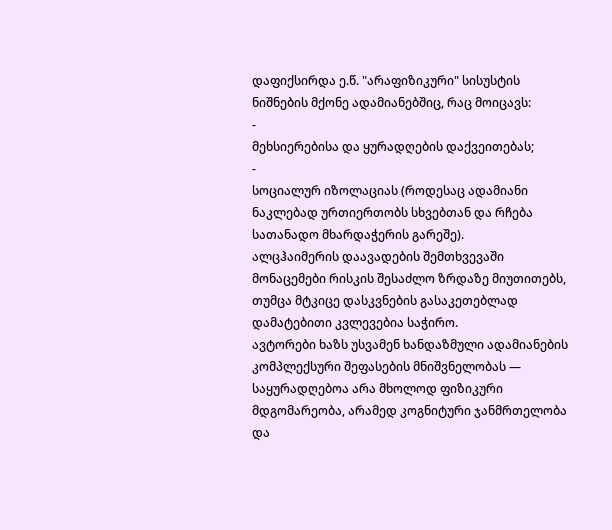დაფიქსირდა ე.წ. "არაფიზიკური" სისუსტის ნიშნების მქონე ადამიანებშიც, რაც მოიცავს:
-
მეხსიერებისა და ყურადღების დაქვეითებას;
-
სოციალურ იზოლაციას (როდესაც ადამიანი ნაკლებად ურთიერთობს სხვებთან და რჩება სათანადო მხარდაჭერის გარეშე).
ალცჰაიმერის დაავადების შემთხვევაში მონაცემები რისკის შესაძლო ზრდაზე მიუთითებს, თუმცა მტკიცე დასკვნების გასაკეთებლად დამატებითი კვლევებია საჭირო.
ავტორები ხაზს უსვამენ ხანდაზმული ადამიანების კომპლექსური შეფასების მნიშვნელობას — საყურადღებოა არა მხოლოდ ფიზიკური მდგომარეობა, არამედ კოგნიტური ჯანმრთელობა და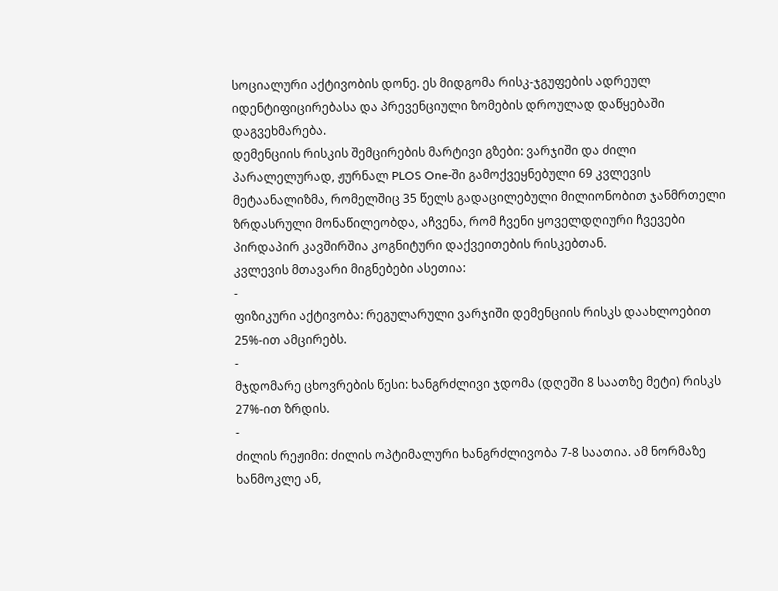სოციალური აქტივობის დონე. ეს მიდგომა რისკ-ჯგუფების ადრეულ იდენტიფიცირებასა და პრევენციული ზომების დროულად დაწყებაში დაგვეხმარება.
დემენციის რისკის შემცირების მარტივი გზები: ვარჯიში და ძილი
პარალელურად, ჟურნალ PLOS One-ში გამოქვეყნებული 69 კვლევის მეტაანალიზმა, რომელშიც 35 წელს გადაცილებული მილიონობით ჯანმრთელი ზრდასრული მონაწილეობდა, აჩვენა, რომ ჩვენი ყოველდღიური ჩვევები პირდაპირ კავშირშია კოგნიტური დაქვეითების რისკებთან.
კვლევის მთავარი მიგნებები ასეთია:
-
ფიზიკური აქტივობა: რეგულარული ვარჯიში დემენციის რისკს დაახლოებით 25%-ით ამცირებს.
-
მჯდომარე ცხოვრების წესი: ხანგრძლივი ჯდომა (დღეში 8 საათზე მეტი) რისკს 27%-ით ზრდის.
-
ძილის რეჟიმი: ძილის ოპტიმალური ხანგრძლივობა 7-8 საათია. ამ ნორმაზე ხანმოკლე ან,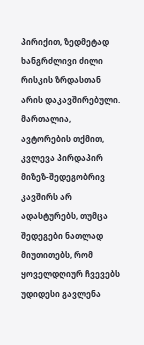პირიქით, ზედმეტად ხანგრძლივი ძილი რისკის ზრდასთან არის დაკავშირებული.
მართალია, ავტორების თქმით, კვლევა პირდაპირ მიზეზ-შედეგობრივ კავშირს არ ადასტურებს, თუმცა შედეგები ნათლად მიუთითებს, რომ ყოველდღიურ ჩვევებს უდიდესი გავლენა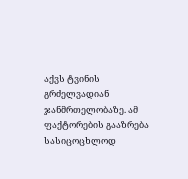აქვს ტვინის გრძელვადიან ჯანმრთელობაზე. ამ ფაქტორების გააზრება სასიცოცხლოდ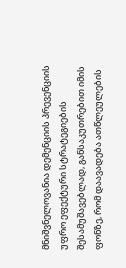მნიშვნელოვანია დემენციის პრევენციის უფრო ეფექტური სტრატეგიების შესამუშავებლად, განსაკუთრებით იმის ფონზე, რომ დაავადება ათწლეულების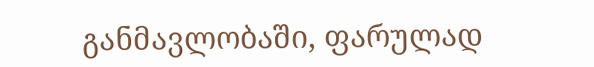განმავლობაში, ფარულად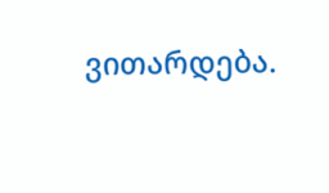ვითარდება.